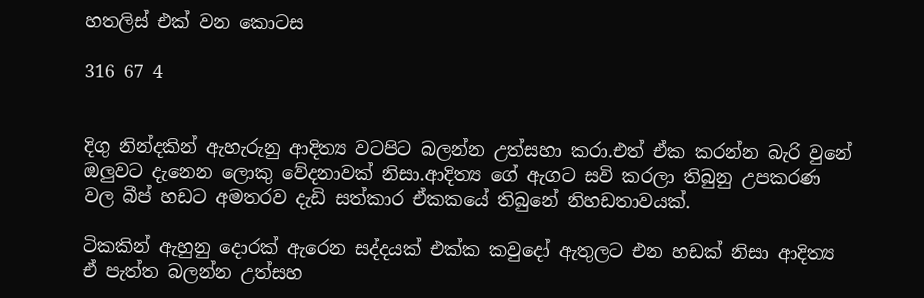හතලිස් එක් වන කොටස

316 67 4


දිගු නින්දකින් ඇහැරුනු ආදිත්‍ය වටපිට බලන්න උත්සහා කරා.එත් ඒක කරන්න බැරි වුනේ ඔලුවට දැනෙන ලොකු වේදනාවක් නිසා.ආදිත්‍ය ගේ ඇගට සවි කරලා තිබුනු උපකරණ වල බීප් හඩට අමතරව දැඩි සත්කාර ඒකකයේ තිබුනේ නිහඩතාවයක්.

ටිකකින් ඇහුනු දොරක් ඇරෙන සද්දයක් එක්ක කවුදෝ ඇතුලට එන හඩක් නිසා ආදිත්‍ය ඒ පැත්ත බලන්න උත්සහ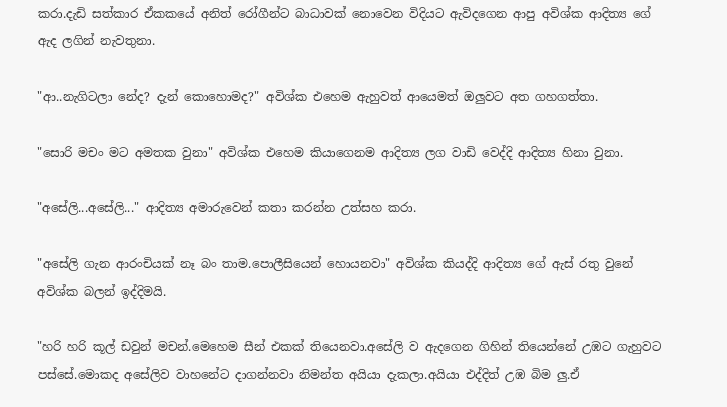කරා.දැඩි සත්කාර ඒකකයේ අනිත් රෝගීන්ට බාධාවක් නොවෙන විදියට ඇවිදගෙන ආපු අවිශ්ක ආදිත්‍ය ගේ ඇද ලගින් නැවතුනා.

"ආ..නැගිටලා නේද? දැන් කොහොමද?" අවිශ්ක එහෙම ඇහුවත් ආයෙමත් ඔලුවට අත ගහගත්තා.

"සොරි මචං මට අමතක වුනා" අවිශ්ක එහෙම කියාගෙනම ආදිත්‍ය ලග වාඩි වෙද්දි ආදිත්‍ය හිනා වුනා.

"අසේලි...අසේලි..." ආදිත්‍ය අමාරුවෙන් කතා කරන්න උත්සහ කරා.

"අසේලි ගැන ආරංචියක් නෑ බං තාම.පොලීසියෙන් හොයනවා" අවිශ්ක කියද්දි ආදිත්‍ය ගේ ඇස් රතු වුනේ අවිශ්ක බලන් ඉද්දිමයි.

"හරි හරි කූල් ඩවුන් මචන්.මෙහෙම සීන් එකක් තියෙනවා.අසේලි ව ඇදගෙන ගිහින් තියෙන්නේ උඹට ගැහුවට පස්සේ.මොකද අසේලිව වාහනේට දාගන්නවා නිමන්ත අයියා දැකලා.අයියා එද්දිත් උඹ බිම ලු.ඒ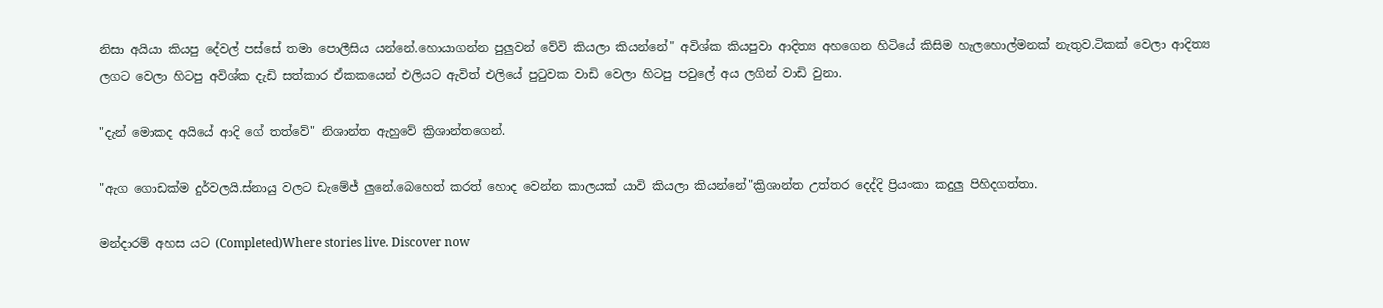නිසා අයියා කියපු දේවල් පස්සේ තමා පොලීසිය යන්නේ.හොයාගන්න පුලුවන් වේවි කියලා කියන්නේ" අවිශ්ක කියපුවා ආදිත්‍ය අහගෙන හිටියේ කිසිම හැලහොල්මනක් නැතුව.ටිකක් වෙලා ආදිත්‍ය ලගට වෙලා හිටපු අවිශ්ක දැඩි සත්කාර ඒකකයෙන් එලියට ඇවිත් එලියේ පුටුවක වාඩි වෙලා හිටපු පවුලේ අය ලගින් වාඩි වුනා.

"දැන් මොකද අයියේ ආදි ගේ තත්වේ" නිශාන්ත ඇහුවේ ක්‍රිශාන්තගෙන්.

"ඇග ගොඩක්ම දුර්වලයි.ස්නායු වලට ඩැමේජ් ලුනේ.බෙහෙත් කරත් හොද වෙන්න කාලයක් යාවි කියලා කියන්නේ"ක්‍රිශාන්ත උත්තර දෙද්දි ප්‍රියංකා කදුලු පිහිදගත්තා.

මන්දාරම් අහස යට (Completed)Where stories live. Discover now